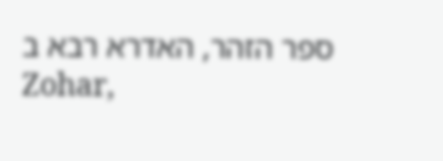ספר הזהר, האדרא רבא ב
Zohar,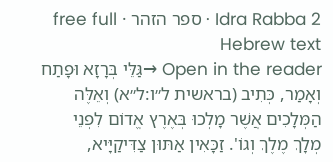Idra Rabba 2 · ספר הזהר · free full Hebrew text
Open in the reader →גַּלֵּי בְּרָזָא וּפָתַח וְאָמַר, כְּתִיב (בראשית ל״ו:ל״א) וְאֵלֶּה הַמְּלָכִים אֲשֶׁר מָלְכוּ בְּאֶרֶץ אֱדוֹם לִפְנֵי מְלָךְ מֶלֶךְ וְגוֹ'. זַכָּאִין אַתּוּן צַדִּיקַיָּיא,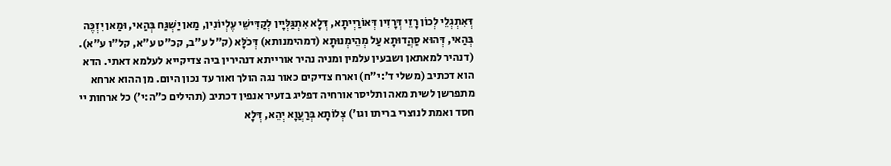דְּאִתְגְלֵי לְכוֹן רָזֵי דְּרָזִין דְּאוֹרַיְיתָא, דְּלָא אִתְגַּלְּיָין לְקַדִּישֵׁי עֶלְיוֹנִין, מַאן יַשְׁגַּח בְּהַאי, וּמַאן יִזְכֶּה בְּהַאי, דְּהוּא סַהֲדוּתָא עַל מְהֵימְנוּתָא (דמהימנותא) דְּכֹלָּא (ק"ל ע"ב, קכ"ט ע"א, קל"ו ע"א). (דנהיר למאתאן ושבעין עלמין ומניה נהיר אורייתא דנהירין ביה צדיקייא לעלמא דאתי. הדא הוא דכתיב (משלי ד׳:י״ח) וארח צדיקים כאור נגה הולך ואור עד נכון היום. מן ההוא ארחא מתפרשן לשית מאה ותליסר אורחיה דפליג בזעיר אנפין דכתיב (תהילים כ״ה:י׳) כל ארחות יי חסד ואמת לנוצרי בריתו וגו') צְלוֹתָא בְּרַעֲוָא יְהֵא, דְּלָא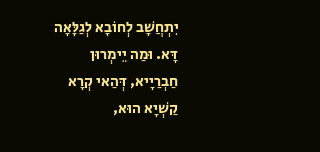יִתְחֲשָׁב לְחוֹבָא לְגַלָּאָה דָּא. וּמַה יֵימְרוּן חַבְרַיָיא, דְּהַאי קְרָא קַשְׁיָא הוּא,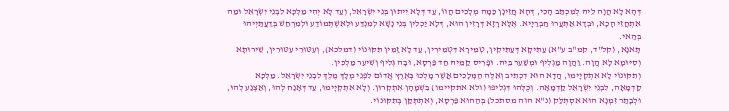דְּהָא לָא הֲוָה לֵיהּ לְמִכְתַּב הָכִי, דְּהָא חֲזֵינָן כַּמָה מְלָכִים הֲווֹ, עַד דְּלָא יֵיתוּן בְּנֵי יִשְׂרָאֵל, וְעַד לָא יְהִי מַלְכָּא לִבְנֵי יִשְׂרָאֵל וּמַה אִתְחֲזֵי הָכָא, וּבְדָא אַתְּעֲרוּ חַבְרַיָיא. אֶלָּא רָזָא דְּרָזִין הוּא, דְּלָא יַכְלִין בְּנֵי נָשָׁא לְמִנְדַּע וּלְאִשְׁתְּמוֹדַע וּלְמִרְחַשׁ בְּדַעֲתַּיְיהוּ בְּהַאי.
תָּאנָא, (קל"ד, קמ"ב ע"א) עַתִּיקָא דְּעַתִּיקִין, טְמִירָא דִּטְמִירִין, עַד לָא זַמִּין תִּקּוּנוֹי (דמלכא), וְעִטּוּרֵי עִטּוּרִין, שֵׁירוּתָא וְסִיּוּמָא לָא הֲוָה. וַהֲוָה מַגְלִיף וּמְשַׁעֵר בֵּיהּ. וּפָרִיס קַמֵּיהּ חַד פַּרְסָא, וּבָה גְּלִיף וְשִׁיעֵר מַלְכִּין.
וְתִקּוּנוֹי לָא אִתְקְיָימוּ, הֲדָא הוּא דִכְתִיב וְאֵלֶּה הַמְּלָכִים אֲשֶׁר מָלְכוּ בְּאֶרֶץ אֱדוֹם לִפְנֵי מְלָךְ מֶלֶךְ לִבְנֵי יִשְׂרָאֵל. מַלְכָּא קַדְמָאָה, לִבְנֵי יִשְׂרָאֵל קַדְמָאָה. וְכֻלְּהוּ דִּגְלִיפוּ (ולא אתקיימו) בִּשְׁמָהָן אִתְקְרוּן. וְלָא אִתְקְיָימוּ, עַד דְּאָנַח לְהוּ, וְאַצְנַע לְהוּ, וּלְבָתַר זִמְנָא הוּא אִסְתְּלַּק (נ"א הוה מסתכל) בְּהַהוּא פַּרְסָא, וְאִתְתְּקַּן בְּתִקּוּנוֹי.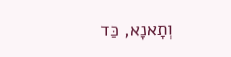וְתָאנָא, כַּד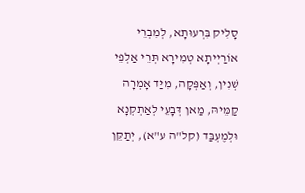סָלִיק בִּרְעוּתָא, לְמִבְרֵי אוֹרַיְיתָא טְמִירָא תְּרֵי אַלְפֵי שְׁנִין, וְאַפְּקָה, מִיַּד אָמְרָה קַמֵּיהּ, מַאן דְּבָעֵי לְאַתְקְנָא וּלְמֶעְבַּד (קל"ה ע"א), יְתַקֵּן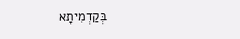בְּקַדְמִיתָא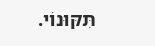תִּקּוּנוֹי.